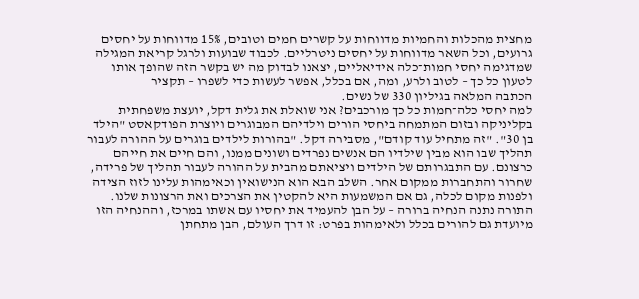מחצית מהכלות והחמיות מדווחות על קשרים חמים וטובים, 15% מדווחות על יחסים גרועים, וכל השאר מדווחות על יחסים ניטרליים. לכבוד שבועות ולרגל קריאת המגילה שמדגימה יחסי חמות־כלה אידיאליים, יצאנו לבדוק מה יש בקשר הזה שהופך אותו לטעון כל כך – לטוב ולרע, ומה, אם בכלל, אפשר לעשות כדי לשפרו – תקציר
הכתבה המלאה בגיליון 330 של נשים.
למה יחסי כלה־חמות כל כך מורכבים? אני שואלת את גלית דקל, יועצת משפחתית בקליניקה ובזום המתמחה ביחסי הורים וילדיהם המבוגרים ויוצרת הפודקאסט "הילד בן 30". "זה מתחיל עוד קודם", מסבירה דקל. "בהורות לילדים בוגרים על ההורה לעבור תהליך שבו הוא מבין שילדיו הם אנשים נפרדים ושונים ממנו, והם חיים את חייהם כרצונם. עם התבגרותם של הילדים ויציאתם מהבית על ההורה לעבור תהליך של פרידה, שחרור והתחברות ממקום אחר. השלב הבא הוא הנישואין וכאימהות עלינו לזוז הצידה ולפנות מקום לכלה, גם אם המשמעות היא להקטין את הצרכים ואת הרצונות שלנו. התורה נתנה הנחיה ברורה – על הבן להעמיד את יחסיו עם אשתו במרכז, וההנחיה הזו מיועדת גם להורים בכלל ולאימהות בפרט: זו דרך העולם, הבן מתחתן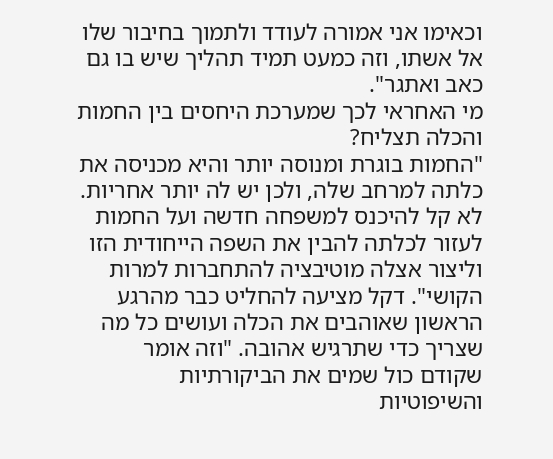וכאימו אני אמורה לעודד ולתמוך בחיבור שלו אל אשתו, וזה כמעט תמיד תהליך שיש בו גם כאב ואתגר".
מי האחראי לכך שמערכת היחסים בין החמות והכלה תצליח?
"החמות בוגרת ומנוסה יותר והיא מכניסה את כלתה למרחב שלה, ולכן יש לה יותר אחריות. לא קל להיכנס למשפחה חדשה ועל החמות לעזור לכלתה להבין את השפה הייחודית הזו וליצור אצלה מוטיבציה להתחברות למרות הקושי". דקל מציעה להחליט כבר מהרגע הראשון שאוהבים את הכלה ועושים כל מה שצריך כדי שתרגיש אהובה. "וזה אומר שקודם כול שמים את הביקורתיות והשיפוטיות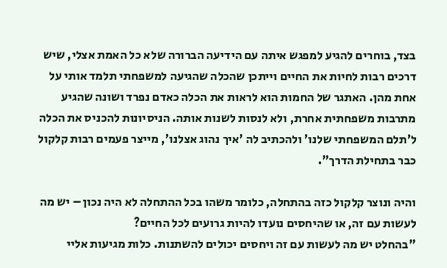בצד, בוחרים להגיע למפגש איתה עם הידיעה הברורה שלא כל האמת אצלי, שיש דרכים רבות לחיות את החיים וייתכן שהכלה שהגיעה למשפחתי תלמד אותי על אחת מהן. האתגר של החמות הוא לראות את הכלה כאדם נפרד ושונה שהגיע מתרבות משפחתית אחרת, ולא לנסות לשנות אותה. הניסיונות להכניס את הכלה ל'תלם המשפחתי שלנו' ולהכתיב לה 'איך נהוג אצלנו', מייצר פעמים רבות קלקול כבר בתחילת הדרך".

והיה ונוצר קלקול כזה בהתחלה, כלומר משהו בכל ההתחלה לא היה נכון – יש מה לעשות עם זה, או שהיחסים נועדו להיות גרועים לכל החיים?
"בהחלט יש מה לעשות עם זה ויחסים יכולים להשתנות. כלות מגיעות אליי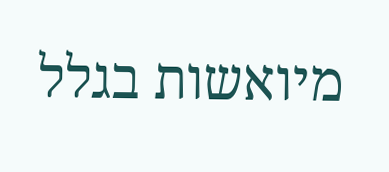מיואשות בגלל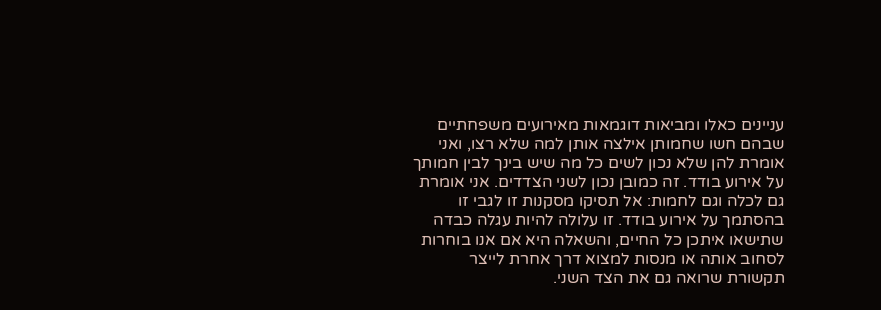עניינים כאלו ומביאות דוגמאות מאירועים משפחתיים שבהם חשו שחמותן אילצה אותן למה שלא רצו, ואני אומרת להן שלא נכון לשים כל מה שיש בינך לבין חמותך על אירוע בודד. זה כמובן נכון לשני הצדדים. אני אומרת גם לכלה וגם לחמות: אל תסיקו מסקנות זו לגבי זו בהסתמך על אירוע בודד. זו עלולה להיות עגלה כבדה שתישאו איתכן כל החיים, והשאלה היא אם אנו בוחרות לסחוב אותה או מנסות למצוא דרך אחרת לייצר תקשורת שרואה גם את הצד השני.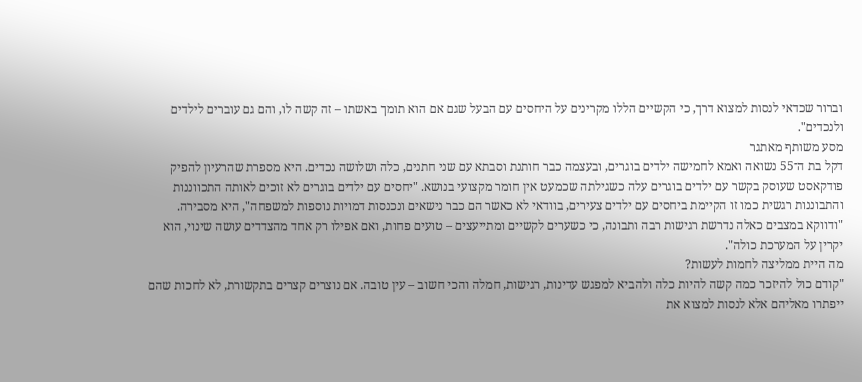וברור שכדאי לנסות למצוא דרך, כי הקשיים הללו מקרינים על היחסים עם הבעל שגם אם הוא תומך באשתו – זה קשה לו, והם גם עוברים לילדים ולנכדים".
מסע משותף מאתגר
דקל בת ה־55 נשואה ואמא לחמישה ילדים בוגרים, ובעצמה כבר חותנת וסבתא עם שני חתנים, כלה ושלושה נכדים. היא מספרת שהרעיון להפיק פודקאסט שעוסק בקשר עם ילדים בוגרים עלה כשגילתה שכמעט אין חומר מקצועי בנושא. "יחסים עם ילדים בוגרים לא זוכים לאותה התכווננות והתבוננות רגשית כמו זו הקיימת ביחסים עם ילדים צעירים, בוודאי לא כאשר הם כבר נישאים ונכנסות דמויות נוספות למשפחה", היא מסבירה. "ודווקא במצבים כאלה נדרשת רגישות רבה ותבונה, כי כשערים לקשיים ומתייעצים – טועים פחות, ואם אפילו רק אחד מהצדדים עושה שינוי, הוא יקרין על המערכת כולה".
מה היית ממליצה לחמות לעשות?
"קודם כול להיזכר כמה קשה להיות כלה ולהביא למפגש עדינות, רגישות, חמלה והכי חשוב – עין טובה. אם נוצרים קצרים בתקשורת, לא לחכות שהם ייפתרו מאליהם אלא לנסות למצוא את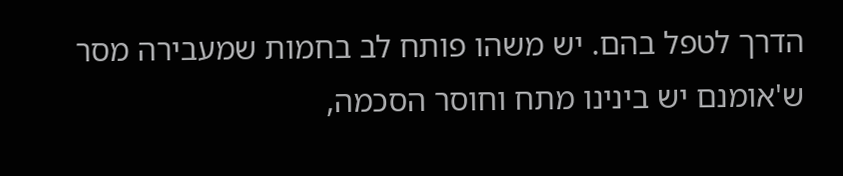הדרך לטפל בהם. יש משהו פותח לב בחמות שמעבירה מסר ש'אומנם יש בינינו מתח וחוסר הסכמה,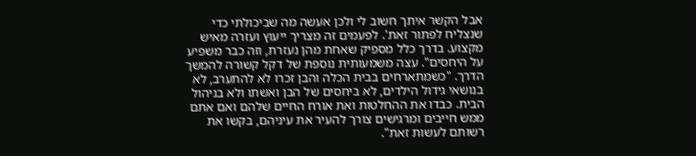אבל הקשר איתך חשוב לי ולכן אעשה מה שביכולתי כדי שנצליח לפתור זאת'. לפעמים זה מצריך ייעוץ ועזרה מאיש מקצוע. בדרך כלל מספיק שאחת מהן נעזרת, וזה כבר משפיע על היחסים". עצה משמעותית נוספת של דקל קשורה להמשך הדרך. "כשמתארחים בבית הכלה והבן זכרו לא להתערב, לא בנושאי גידול הילדים, לא ביחסים של הבן ואשתו ולא בניהול הבית. כבדו את ההחלטות ואת אורח החיים שלהם ואם אתם ממש חייבים ומרגישים צורך להעיר את עיניהם, בקשו את רשותם לעשות זאת".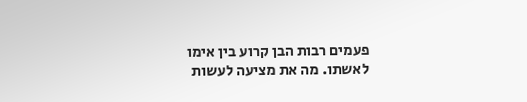פעמים רבות הבן קרוע בין אימו לאשתו. מה את מציעה לעשות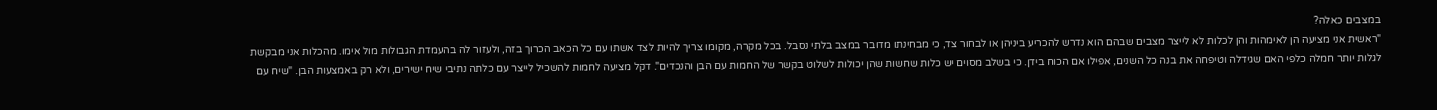במצבים כאלה?
"ראשית אני מציעה הן לאימהות והן לכלות לא לייצר מצבים שבהם הוא נדרש להכריע ביניהן או לבחור צד, כי מבחינתו מדובר במצב בלתי נסבל. בכל מקרה, מקומו צריך להיות לצד אשתו עם כל הכאב הכרוך בזה, ולעזור לה בהעמדת הגבולות מול אימו. מהכלות אני מבקשת לגלות יותר חמלה כלפי האם שגידלה וטיפחה את בנה כל השנים, אפילו אם הכוח בידן. כי בשלב מסוים יש כלות שחשות שהן יכולות לשלוט בקשר של החמות עם הבן והנכדים". דקל מציעה לחמות להשכיל לייצר עם כלתה נתיבי שיח ישירים, ולא רק באמצעות הבן. "שיח עם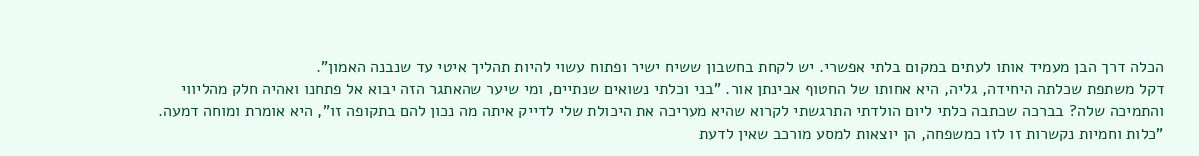הכלה דרך הבן מעמיד אותו לעתים במקום בלתי אפשרי. יש לקחת בחשבון ששיח ישיר ופתוח עשוי להיות תהליך איטי עד שנבנה האמון".
דקל משתפת שכלתה היחידה, גליה, היא אחותו של החטוף אבינתן אור. "בני וכלתי נשואים שנתיים, ומי שיער שהאתגר הזה יבוא אל פתחנו ואהיה חלק מהליווי והתמיכה שלה? בברכה שכתבה כלתי ליום הולדתי התרגשתי לקרוא שהיא מעריכה את היכולת שלי לדייק איתה מה נכון להם בתקופה זו", היא אומרת ומוחה דמעה. "כלות וחמיות נקשרות זו לזו כמשפחה, הן יוצאות למסע מורכב שאין לדעת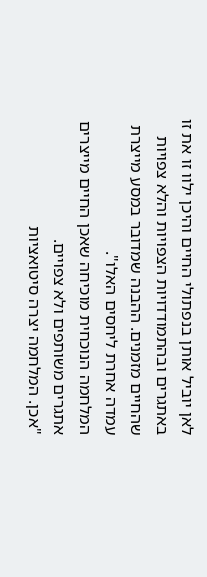לאן יוביל אותן בנפתולי החיים והיכן ילוו זו את זו באתגרים ובהתמודדויות הצפויות והלא צפויות שהחיים מזמנים. ההבנה שמדובר במסע מייצרת עמדה אחרת ליחסים האלו".
המלחמה הנוכחית מוכיחה שאכן החיים מייצרים אתגרים משותפים ולא צפויים.
"אכן. המלחמה יצרה סיטואציות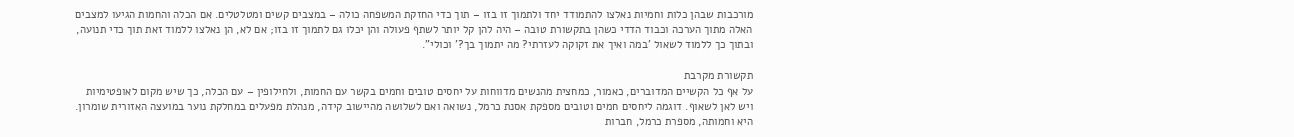מורכבות שבהן כלות וחמיות נאלצו להתמודד יחד ולתמוך זו בזו – תוך כדי החזקת המשפחה כולה – במצבים קשים ומטלטלים. אם הכלה והחמות הגיעו למצבים האלה מתוך הערכה וכבוד הדדי כשהן בתקשורת טובה – היה להן קל יותר לשתף פעולה והן יכלו גם לתמוך זו בזו; אם לא, הן נאלצו ללמוד זאת תוך כדי תנועה, ובתוך כך ללמוד לשאול 'במה ואיך את זקוקה לעזרתי? מה יתמוך בך?' וכולי".

תקשורת מקרבת
על אף כל הקשיים המדוברים, כאמור, כמחצית מהנשים מדווחות על יחסים טובים וחמים בקשר עם החמות, ולחילופין – עם הכלה, כך שיש מקום לאופטימיות ויש לאן לשאוף. דוגמה ליחסים חמים וטובים מספקת אסנת כרמל, נשואה ואם לשלושה מהיישוב קידה, מנהלת מפעלים במחלקת נוער במועצה האזורית שומרון. היא וחמותה, מספרת כרמל, חברות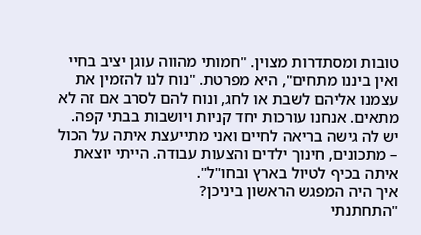טובות ומסתדרות מצוין. "חמותי מהווה עוגן יציב בחיי ואין ביננו מתחים", היא מפרטת. "נוח לנו להזמין את עצמנו אליהם לשבת או לחג, ונוח להם לסרב אם זה לא מתאים. אנחנו עורכות יחד קניות ויושבות בבתי קפה. יש לה גישה בריאה לחיים ואני מתייעצת איתה על הכול – מתכונים, חינוך ילדים והצעות עבודה. הייתי יוצאת איתה בכיף לטיול בארץ ובחו"ל".
איך היה המפגש הראשון ביניכן?
"התחתנתי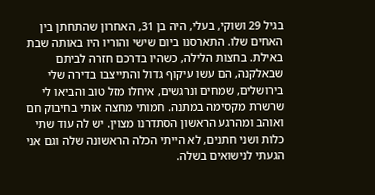בגיל 29 ושוקי, בעלי, היה בן 31, האחרון שהתחתן בין האחים שלו. התארסנו ביום שישי והוריו היו באותה שבת באילת. בחצות הלילה, כשהיו בדרכם חזרה לביתם שבאלקנה, הם עשו עיקוף גדול והתייצבו בדירה שלי בירושלים, שמחים ונרגשים, איחלו מזל טוב והביאו לי שרשרת מקסימה במתנה. חמותי מחצה אותי בחיבוק חם ואוהב ומהרגע הראשון הסתדרנו מצוין. יש לה עוד שתי כלות ושני חתנים, לא הייתי הכלה הראשונה שלה וגם אני הגעתי לנישואים בשלה.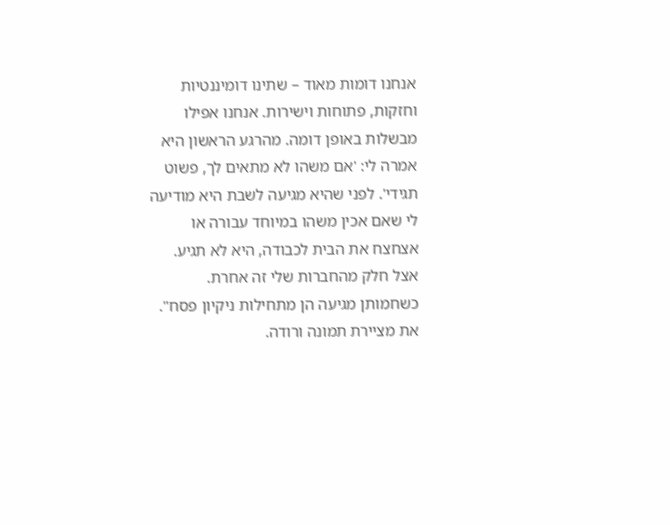אנחנו דומות מאוד – שתינו דומיננטיות וחזקות, פתוחות וישירות. אנחנו אפילו מבשלות באופן דומה. מהרגע הראשון היא אמרה לי: 'אם משהו לא מתאים לך, פשוט תגידי'. לפני שהיא מגיעה לשבת היא מודיעה לי שאם אכין משהו במיוחד עבורה או אצחצח את הבית לכבודה, היא לא תגיע. אצל חלק מהחברות שלי זה אחרת. כשחמותן מגיעה הן מתחילות ניקיון פסח".
את מציירת תמונה ורודה.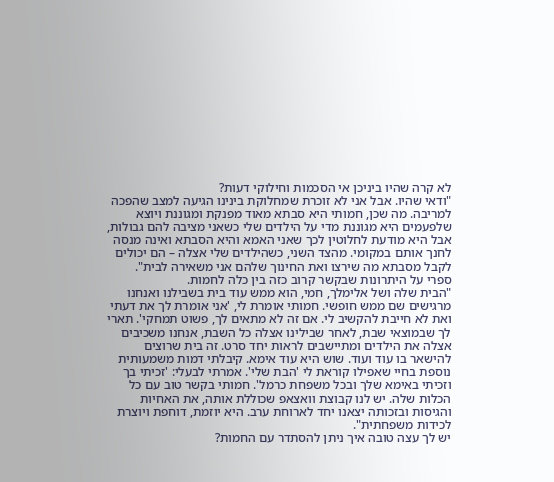לא קרה שהיו ביניכן אי הסכמות וחילוקי דעות?
"ודאי שהיו. אבל אני לא זוכרת שמחלוקת בינינו הגיעה למצב שהפכה למריבה. מה שכן, חמותי היא סבתא מאוד מפנקת ומגוננת ויוצא שלפעמים היא מגוננת מדי על הילדים שלי כשאני מציבה להם גבולות, אבל היא מודעת לחלוטין לכך שאני האמא והיא הסבתא ואינה מנסה לחנך אותם במקומי. מהצד השני, כשהילדים שלי אצלה – הם יכולים לקבל מסבתא מה שירצו ואת החינוך שלהם אני משאירה לבית".
ספרי על היתרונות שבקשר קרוב כזה בין כלה לחמות.
"הבית שלה ושל אלימלך, חמי, הוא ממש עוד בית בשבילנו ואנחנו מרגישים שם ממש חופשי. חמותי אומרת לי, 'אני אומרת לך את דעתי ואת לא חייבת להקשיב לי. אם זה לא מתאים לך, פשוט תמחקי'. תארי לך שבמוצאי שבת, לאחר שבילינו אצלה כל השבת, אנחנו משכיבים אצלה את הילדים ומתיישבים לראות יחד סרט. זה בית שרוצים להישאר בו עוד ועוד. שוש היא עוד אימא. קיבלתי דמות משמעותית נוספת בחיי שאפילו קוראת לי 'הבת שלי'. אמרתי לבעלי: 'זכיתי בך וזכיתי באימא שלך ובכל משפחת כרמל'. חמותי בקשר טוב עם כל הכלות שלה. יש לנו קבוצת וואצאפ שכוללת אותה, את האחיות והגיסות ובזכותה יצאנו יחד לארוחת ערב. היא יוזמת, דוחפת ויוצרת לכידות משפחתית".
יש לך עצה טובה איך ניתן להסתדר עם החמות?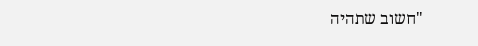"חשוב שתהיה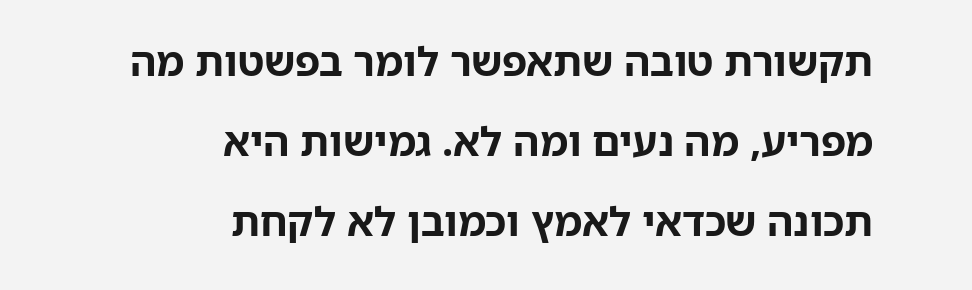תקשורת טובה שתאפשר לומר בפשטות מה מפריע, מה נעים ומה לא. גמישות היא תכונה שכדאי לאמץ וכמובן לא לקחת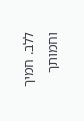ללב. חמיך וחמותך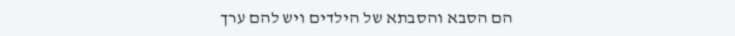הם הסבא והסבתא של הילדים ויש להם ערך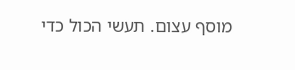מוסף עצום. תעשי הכול כדי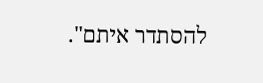להסתדר איתם".